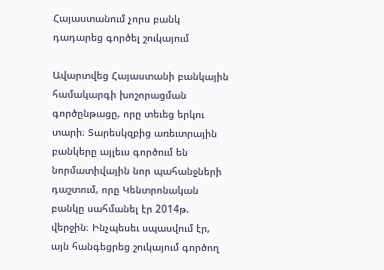Հայաստանում չորս բանկ դադարեց գործել շուկայում

Ավարտվեց Հայաստանի բանկային համակարգի խոշորացման գործընթացը, որը տեւեց երկու տարի։ Տարեսկզբից առեւտրային բանկերը այլեւս գործում են նորմատիվային նոր պահանջների դաշտում, որը Կենտրոնական բանկը սահմանել էր 2014թ. վերջին։ Ինչպեսեւ սպասվում էր, այն հանգեցրեց շուկայում գործող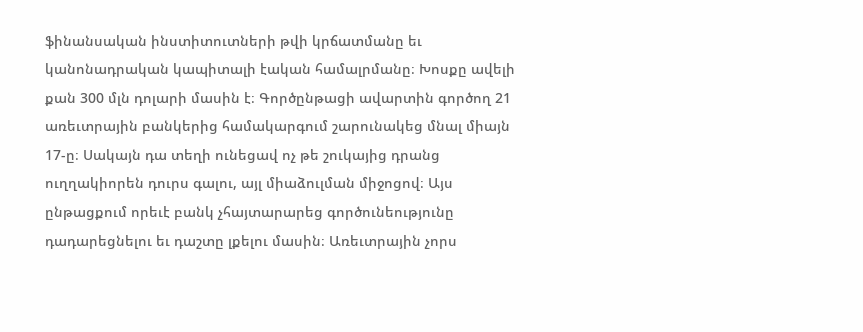ֆինանսական ինստիտուտների թվի կրճատմանը եւ կանոնադրական կապիտալի էական համալրմանը։ Խոսքը ավելի քան 300 մլն դոլարի մասին է։ Գործընթացի ավարտին գործող 21 առեւտրային բանկերից համակարգում շարունակեց մնալ միայն 17-ը։ Սակայն դա տեղի ունեցավ ոչ թե շուկայից դրանց ուղղակիորեն դուրս գալու, այլ միաձուլման միջոցով։ Այս ընթացքում որեւէ բանկ չհայտարարեց գործունեությունը դադարեցնելու եւ դաշտը լքելու մասին։ Առեւտրային չորս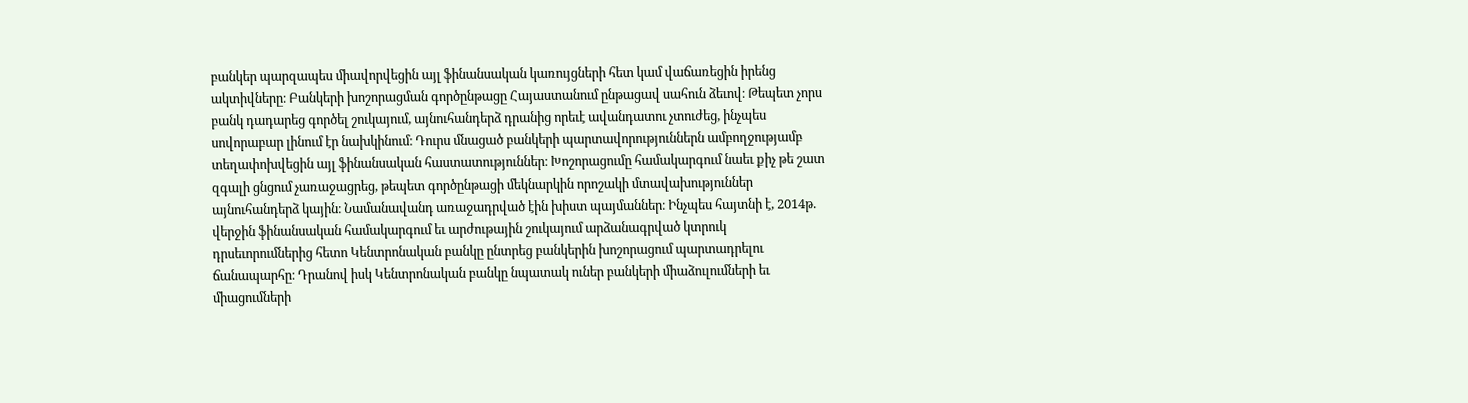բանկեր պարզապես միավորվեցին այլ ֆինանսական կառույցների հետ կամ վաճառեցին իրենց ակտիվները։ Բանկերի խոշորացման գործընթացը Հայաստանում ընթացավ սահուն ձեւով։ Թեպետ չորս բանկ դադարեց գործել շուկայում, այնուհանդերձ դրանից որեւէ ավանդատու չտուժեց, ինչպես սովորաբար լինում էր նախկինում։ Դուրս մնացած բանկերի պարտավորություններն ամբողջությամբ տեղափոխվեցին այլ ֆինանսական հաստատություններ։ Խոշորացումը համակարգում նաեւ քիչ թե շատ զգալի ցնցում չառաջացրեց, թեպետ գործընթացի մեկնարկին որոշակի մտավախություններ այնուհանդերձ կային։ Նամանավանդ առաջադրված էին խիստ պայմաններ։ Ինչպես հայտնի է, 2014թ. վերջին ֆինանսական համակարգում եւ արժութային շուկայում արձանագրված կտրուկ դրսեւորումներից հետո Կենտրոնական բանկը ընտրեց բանկերին խոշորացում պարտադրելու ճանապարհը։ Դրանով իսկ Կենտրոնական բանկը նպատակ ուներ բանկերի միաձուլումների եւ միացումների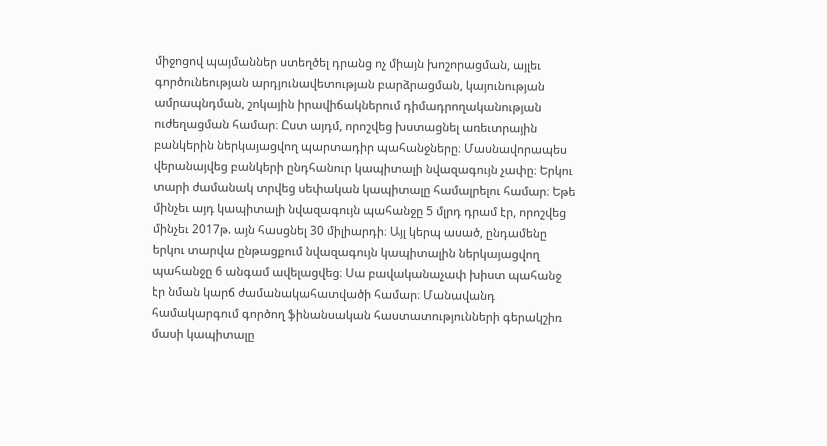միջոցով պայմաններ ստեղծել դրանց ոչ միայն խոշորացման, այլեւ գործունեության արդյունավետության բարձրացման, կայունության ամրապնդման, շոկային իրավիճակներում դիմադրողականության ուժեղացման համար։ Ըստ այդմ, որոշվեց խստացնել առեւտրային բանկերին ներկայացվող պարտադիր պահանջները։ Մասնավորապես վերանայվեց բանկերի ընդհանուր կապիտալի նվազագույն չափը։ Երկու տարի ժամանակ տրվեց սեփական կապիտալը համալրելու համար։ Եթե մինչեւ այդ կապիտալի նվազագույն պահանջը 5 մլրդ դրամ էր, որոշվեց մինչեւ 2017թ. այն հասցնել 30 միլիարդի։ Այլ կերպ ասած, ընդամենը երկու տարվա ընթացքում նվազագույն կապիտալին ներկայացվող պահանջը 6 անգամ ավելացվեց։ Սա բավականաչափ խիստ պահանջ էր նման կարճ ժամանակահատվածի համար։ Մանավանդ համակարգում գործող ֆինանսական հաստատությունների գերակշիռ մասի կապիտալը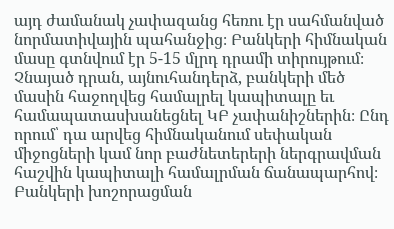այդ ժամանակ չափազանց հեռու էր սահմանված նորմատիվային պահանջից։ Բանկերի հիմնական մասը գտնվում էր 5-15 մլրդ դրամի տիրույթում։ Չնայած դրան, այնուհանդերձ, բանկերի մեծ մասին հաջողվեց համալրել կապիտալը եւ համապատասխանեցնել ԿԲ չափանիշներին։ Ընդ որում՝ դա արվեց հիմնականում սեփական միջոցների կամ նոր բաժնետերերի ներգրավման հաշվին կապիտալի համալրման ճանապարհով։ Բանկերի խոշորացման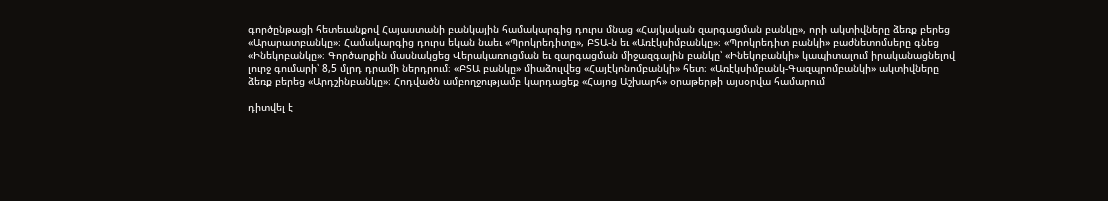գործընթացի հետեւանքով Հայաստանի բանկային համակարգից դուրս մնաց «Հայկական զարգացման բանկը», որի ակտիվները ձեռք բերեց «Արարատբանկը»։ Համակարգից դուրս եկան նաեւ «Պրոկրեդիտը», ԲՏԱ-ն եւ «Առէկսիմբանկը»։ «Պրոկրեդիտ բանկի» բաժնետոմսերը գնեց «Ինեկոբանկը»։ Գործարքին մասնակցեց Վերակառուցման եւ զարգացման միջազգային բանկը՝ «Ինեկոբանկի» կապիտալում իրականացնելով լուրջ գումարի՝ 8,5 մլրդ դրամի ներդրում։ «ԲՏԱ բանկը» միաձուլվեց «Հայէկոնոմբանկի» հետ։ «Առէկսիմբանկ-Գազպրոմբանկի» ակտիվները ձեռք բերեց «Արդշինբանկը»։ Հոդվածն ամբողջությամբ կարդացեք «Հայոց Աշխարհ» օրաթերթի այսօրվա համարում

դիտվել է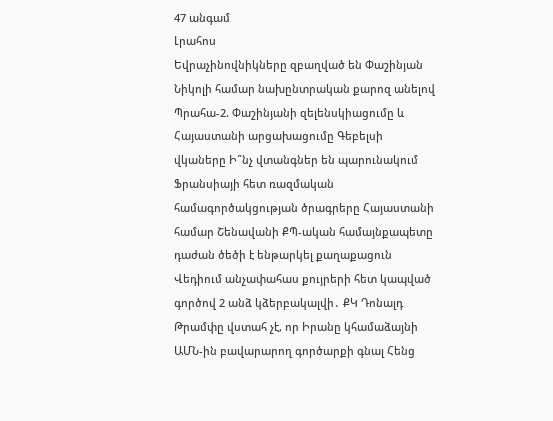47 անգամ
Լրահոս
Եվրաչինովնիկները զբաղված են Փաշինյան Նիկոլի համար նախընտրական քարոզ անելով Պրահա-2. Փաշինյանի զելենսկիացումը և Հայաստանի արցախացումը Գեբելսի վկաները Ի՞նչ վտանգներ են պարունակում Ֆրանսիայի հետ ռազմական համագործակցության ծրագրերը Հայաստանի համար Շենավանի ՔՊ-ական համայնքապետը դաժան ծեծի է ենթարկել քաղաքացուն Վեդիում անչափահաս քույրերի հետ կապված գործով 2 անձ կձերբակալվի․ ՔԿ Դոնալդ Թրամփը վստահ չէ, որ Իրանը կհամաձայնի ԱՄՆ-ին բավարարող գործարքի գնալ Հենց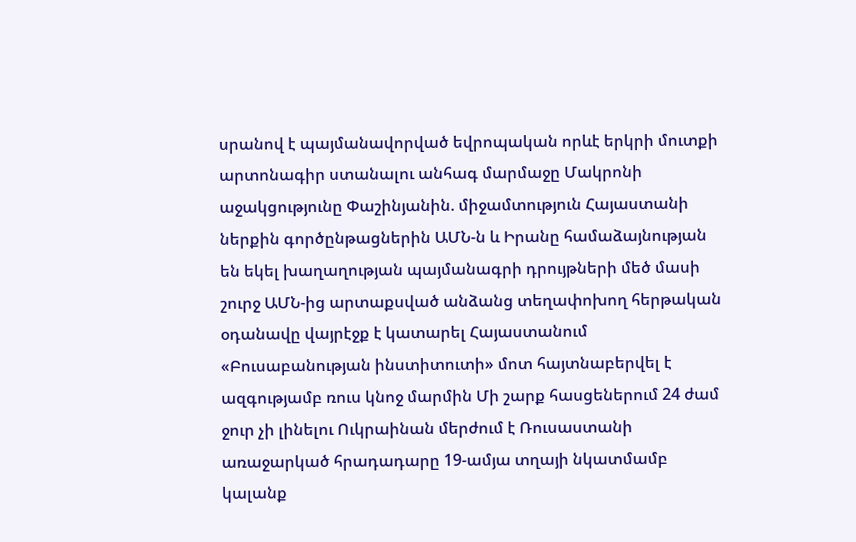սրանով է պայմանավորված եվրոպական որևէ երկրի մուտքի արտոնագիր ստանալու անհագ մարմաջը Մակրոնի աջակցությունը Փաշինյանին. միջամտություն Հայաստանի ներքին գործընթացներին ԱՄՆ-ն և Իրանը համաձայնության են եկել խաղաղության պայմանագրի դրույթների մեծ մասի շուրջ ԱՄՆ-ից արտաքսված անձանց տեղափոխող հերթական օդանավը վայրէջք է կատարել Հայաստանում «Բուսաբանության ինստիտուտի» մոտ հայտնաբերվել է ազգությամբ ռուս կնոջ մարմին Մի շարք հասցեներում 24 ժամ ջուր չի լինելու Ուկրաինան մերժում է Ռուսաստանի առաջարկած հրադադարը 19-ամյա տղայի նկատմամբ կալանք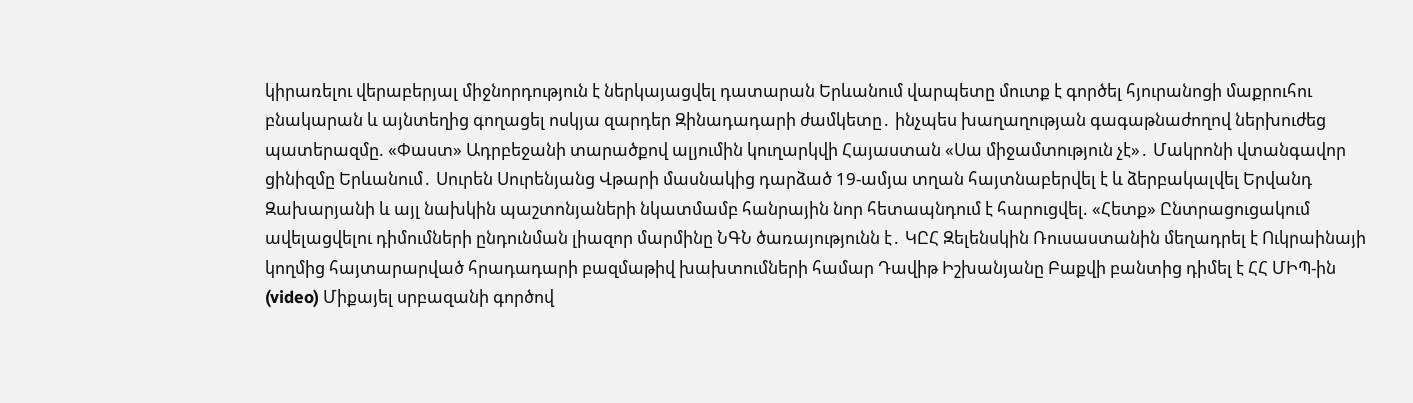կիրառելու վերաբերյալ միջնորդություն է ներկայացվել դատարան Երևանում վարպետը մուտք է գործել հյուրանոցի մաքրուհու բնակարան և այնտեղից գողացել ոսկյա զարդեր Զինադադարի ժամկետը․ ինչպես խաղաղության գագաթնաժողով ներխուժեց պատերազմը. «Փաստ» Ադրբեջանի տարածքով ալյումին կուղարկվի Հայաստան «Սա միջամտություն չէ»․ Մակրոնի վտանգավոր ցինիզմը Երևանում․ Սուրեն Սուրենյանց Վթարի մասնակից դարձած 19-ամյա տղան հայտնաբերվել է և ձերբակալվել Երվանդ Զախարյանի և այլ նախկին պաշտոնյաների նկատմամբ հանրային նոր հետապնդում է հարուցվել. «Հետք» Ընտրացուցակում ավելացվելու դիմումների ընդունման լիազոր մարմինը ՆԳՆ ծառայությունն է․ ԿԸՀ Զելենսկին Ռուսաստանին մեղադրել է Ուկրաինայի կողմից հայտարարված հրադադարի բազմաթիվ խախտումների համար Դավիթ Իշխանյանը Բաքվի բանտից դիմել է ՀՀ ՄԻՊ-ին (video) Միքայել սրբազանի գործով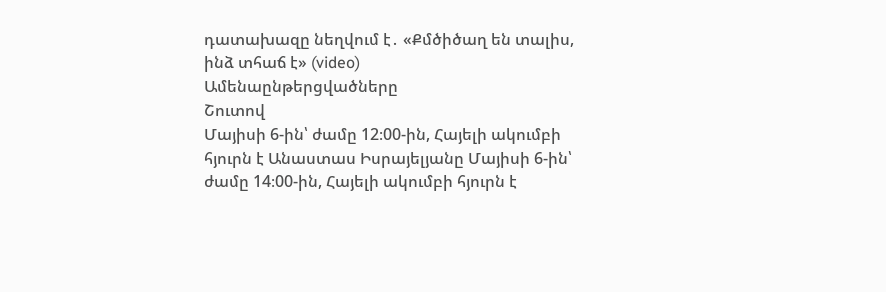դատախազը նեղվում է․ «Քմծիծաղ են տալիս, ինձ տհաճ է» (video)
Ամենաընթերցվածները
Շուտով
Մայիսի 6-ին՝ ժամը 12։00-ին, Հայելի ակումբի հյուրն է Անաստաս Իսրայելյանը Մայիսի 6-ին՝ ժամը 14։00-ին, Հայելի ակումբի հյուրն է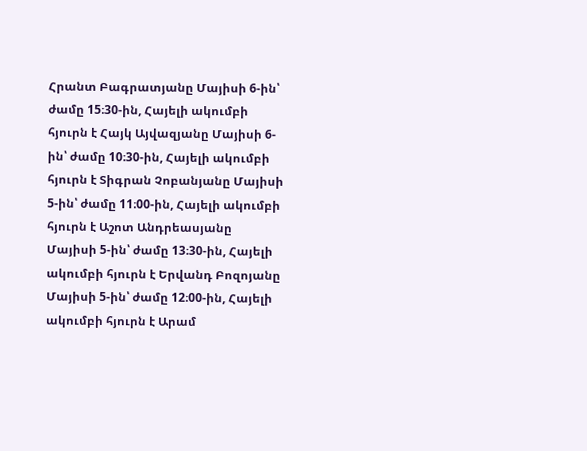Հրանտ Բագրատյանը Մայիսի 6-ին՝ ժամը 15։30-ին, Հայելի ակումբի հյուրն է Հայկ Այվազյանը Մայիսի 6-ին՝ ժամը 10։30-ին, Հայելի ակումբի հյուրն է Տիգրան Չոբանյանը Մայիսի 5-ին՝ ժամը 11։00-ին, Հայելի ակումբի հյուրն է Աշոտ Անդրեասյանը Մայիսի 5-ին՝ ժամը 13։30-ին, Հայելի ակումբի հյուրն է Երվանդ Բոզոյանը Մայիսի 5-ին՝ ժամը 12։00-ին, Հայելի ակումբի հյուրն է Արամ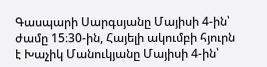Գասպարի Սարգսյանը Մայիսի 4-ին՝ ժամը 15։30-ին, Հայելի ակումբի հյուրն է Խաչիկ Մանուկյանը Մայիսի 4-ին՝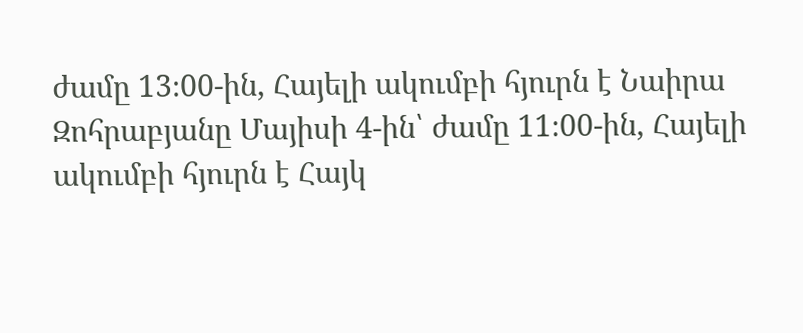ժամը 13։00-ին, Հայելի ակումբի հյուրն է Նաիրա Զոհրաբյանը Մայիսի 4-ին՝ ժամը 11։00-ին, Հայելի ակումբի հյուրն է Հայկ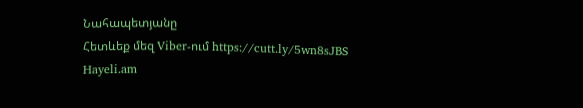Նահապետյանը
Հետևեք մեզ Viber-ում https://cutt.ly/5wn8sJBS
Hayeli.am